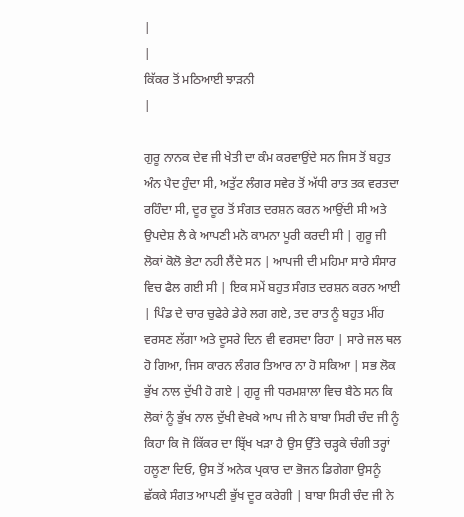|
|
ਕਿੱਕਰ ਤੋਂ ਮਠਿਆਈ ਝਾੜਨੀ
|

ਗੁਰੂ ਨਾਨਕ ਦੇਵ ਜੀ ਖੇਤੀ ਦਾ ਕੰਮ ਕਰਵਾਉਂਦੇ ਸਨ ਜਿਸ ਤੋਂ ਬਹੁਤ ਅੰਨ ਪੈਦ ਹੁੰਦਾ ਸੀ, ਅਤੁੱਟ ਲੰਗਰ ਸਵੇਰ ਤੋਂ ਅੱਧੀ ਰਾਤ ਤਕ ਵਰਤਦਾ ਰਹਿੰਦਾ ਸੀ, ਦੂਰ ਦੂਰ ਤੋਂ ਸੰਗਤ ਦਰਸ਼ਨ ਕਰਨ ਆਉਂਦੀ ਸੀ ਅਤੇ ਉਪਦੇਸ਼ ਲੈ ਕੇ ਆਪਣੀ ਮਨੋ ਕਾਮਨਾ ਪੂਰੀ ਕਰਦੀ ਸੀ | ਗੁਰੂ ਜੀ ਲੋਕਾਂ ਕੋਲੋ ਭੇਟਾ ਨਹੀ ਲੈਂਦੇ ਸਨ | ਆਪਜੀ ਦੀ ਮਹਿਮਾ ਸਾਰੇ ਸੰਸਾਰ ਵਿਚ ਫੈਲ ਗਈ ਸੀ | ਇਕ ਸਮੇਂ ਬਹੁਤ ਸੰਗਤ ਦਰਸ਼ਨ ਕਰਨ ਆਈ | ਪਿੰਡ ਦੇ ਚਾਰ ਚੁਫੇਰੇ ਡੇਰੇ ਲਗ ਗਏ, ਤਦ ਰਾਤ ਨੂੰ ਬਹੁਤ ਮੀਂਹ ਵਰਸਣ ਲੱਗਾ ਅਤੇ ਦੂਸਰੇ ਦਿਨ ਵੀ ਵਰਸਦਾ ਰਿਹਾ | ਸਾਰੇ ਜਲ ਥਲ ਹੋ ਗਿਆ, ਜਿਸ ਕਾਰਨ ਲੰਗਰ ਤਿਆਰ ਨਾ ਹੋ ਸਕਿਆ | ਸਭ ਲੋਕ ਭੁੱਖ ਨਾਲ ਦੁੱਖੀ ਹੋ ਗਏ | ਗੁਰੂ ਜੀ ਧਰਮਸ਼ਾਲਾ ਵਿਚ ਬੈਠੇ ਸਨ ਕਿ ਲੋਕਾਂ ਨੂੰ ਭੁੱਖ ਨਾਲ ਦੁੱਖੀ ਵੇਖਕੇ ਆਪ ਜੀ ਨੇ ਬਾਬਾ ਸਿਰੀ ਚੰਦ ਜੀ ਨੂੰ ਕਿਹਾ ਕਿ ਜੋ ਕਿੱਕਰ ਦਾ ਬ੍ਰਿੱਖ ਖੜਾ ਹੈ ਉਸ ਉੱਤੇ ਚੜ੍ਹਕੇ ਚੰਗੀ ਤਰ੍ਹਾਂ ਹਲੂਣਾ ਦਿਓ, ਉਸ ਤੋਂ ਅਨੇਕ ਪ੍ਰਕਾਰ ਦਾ ਭੋਜਨ ਡਿਗੇਗਾ ਉਸਨੂੰ ਛੱਕਕੇ ਸੰਗਤ ਆਪਣੀ ਭੁੱਖ ਦੂਰ ਕਰੇਗੀ | ਬਾਬਾ ਸਿਰੀ ਚੰਦ ਜੀ ਨੇ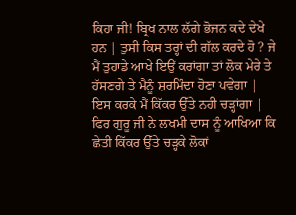ਕਿਹਾ ਜੀ! ਬ੍ਰਿਖ ਨਾਲ ਲੱਗੇ ਭੋਜਨ ਕਦੇ ਦੇਖੇ ਹਨ | ਤੁਸੀ ਕਿਸ ਤਰ੍ਹਾਂ ਦੀ ਗੱਲ ਕਰਦੇ ਹੋ ? ਜੇ ਮੈਂ ਤੁਹਾਡੇ ਆਖੇ ਇਉਂ ਕਰਾਂਗਾ ਤਾਂ ਲੋਕ ਮੇਰੇ ਤੇ ਹੱਸਣਗੇ ਤੇ ਮੈਨੂੰ ਸ਼ਰਮਿੰਦਾ ਹੋਣਾ ਪਵੇਗਾ | ਇਸ ਕਰਕੇ ਮੈਂ ਕਿੱਕਰ ਉੱਤੇ ਨਹੀ ਚੜ੍ਹਾਂਗਾ | ਫਿਰ ਗੁਰੂ ਜੀ ਨੇ ਲਖਮੀ ਦਾਸ ਨੂੰ ਆਖਿਆ ਕਿ ਛੇਤੀ ਕਿੱਕਰ ਉੱਤੇ ਚੜ੍ਹਕੇ ਲੋਕਾਂ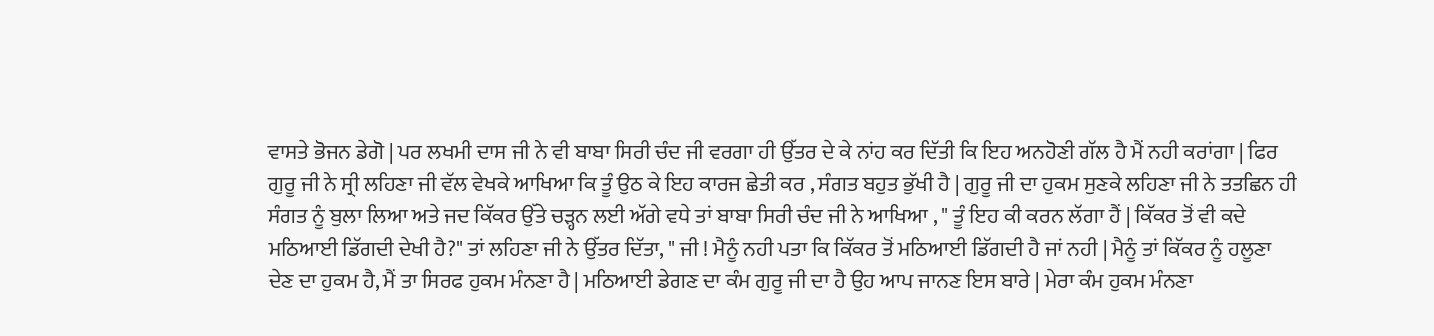ਵਾਸਤੇ ਭੋਜਨ ਡੇਗੋ | ਪਰ ਲਖਮੀ ਦਾਸ ਜੀ ਨੇ ਵੀ ਬਾਬਾ ਸਿਰੀ ਚੰਦ ਜੀ ਵਰਗਾ ਹੀ ਉੱਤਰ ਦੇ ਕੇ ਨਾਂਹ ਕਰ ਦਿੱਤੀ ਕਿ ਇਹ ਅਨਹੋਣੀ ਗੱਲ ਹੈ ਮੈਂ ਨਹੀ ਕਰਾਂਗਾ | ਫਿਰ ਗੁਰੂ ਜੀ ਨੇ ਸ੍ਰੀ ਲਹਿਣਾ ਜੀ ਵੱਲ ਵੇਖਕੇ ਆਖਿਆ ਕਿ ਤੂੰ ਉਠ ਕੇ ਇਹ ਕਾਰਜ ਛੇਤੀ ਕਰ , ਸੰਗਤ ਬਹੁਤ ਭੁੱਖੀ ਹੈ | ਗੁਰੂ ਜੀ ਦਾ ਹੁਕਮ ਸੁਣਕੇ ਲਹਿਣਾ ਜੀ ਨੇ ਤਤਛਿਨ ਹੀ ਸੰਗਤ ਨੂੰ ਬੁਲਾ ਲਿਆ ਅਤੇ ਜਦ ਕਿੱਕਰ ਉੱਤੇ ਚੜ੍ਹਨ ਲਈ ਅੱਗੇ ਵਧੇ ਤਾਂ ਬਾਬਾ ਸਿਰੀ ਚੰਦ ਜੀ ਨੇ ਆਖਿਆ , " ਤੂੰ ਇਹ ਕੀ ਕਰਨ ਲੱਗਾ ਹੈਂ | ਕਿੱਕਰ ਤੋਂ ਵੀ ਕਦੇ ਮਠਿਆਈ ਡਿੱਗਦੀ ਦੇਖੀ ਹੈ?" ਤਾਂ ਲਹਿਣਾ ਜੀ ਨੇ ਉੱਤਰ ਦਿੱਤਾ, " ਜੀ ! ਮੈਨੂੰ ਨਹੀ ਪਤਾ ਕਿ ਕਿੱਕਰ ਤੋਂ ਮਠਿਆਈ ਡਿੱਗਦੀ ਹੈ ਜਾਂ ਨਹੀ | ਮੈਨੂੰ ਤਾਂ ਕਿੱਕਰ ਨੂੰ ਹਲੂਣਾ ਦੇਣ ਦਾ ਹੁਕਮ ਹੈ, ਮੈਂ ਤਾ ਸਿਰਫ ਹੁਕਮ ਮੰਨਣਾ ਹੈ | ਮਠਿਆਈ ਡੇਗਣ ਦਾ ਕੰਮ ਗੁਰੂ ਜੀ ਦਾ ਹੈ ਉਹ ਆਪ ਜਾਨਣ ਇਸ ਬਾਰੇ | ਮੇਰਾ ਕੰਮ ਹੁਕਮ ਮੰਨਣਾ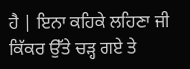ਹੈ | ਇਨਾ ਕਹਿਕੇ ਲਹਿਣਾ ਜੀ ਕਿੱਕਰ ਉੱਤੇ ਚੜ੍ਹ ਗਏ ਤੇ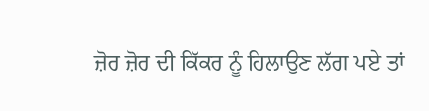ਜ਼ੋਰ ਜ਼ੋਰ ਦੀ ਕਿੱਕਰ ਨੂੰ ਹਿਲਾਉਣ ਲੱਗ ਪਏ ਤਾਂ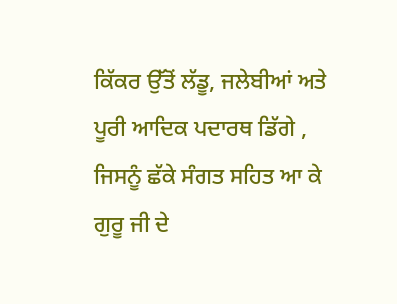ਕਿੱਕਰ ਉੱਤੋਂ ਲੱਡੂ, ਜਲੇਬੀਆਂ ਅਤੇ ਪੂਰੀ ਆਦਿਕ ਪਦਾਰਥ ਡਿੱਗੇ , ਜਿਸਨੂੰ ਛੱਕੇ ਸੰਗਤ ਸਹਿਤ ਆ ਕੇ ਗੁਰੂ ਜੀ ਦੇ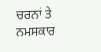ਚਰਨਾਂ ਤੇ ਨਮਸਕਾਰ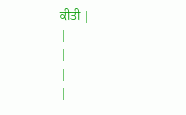ਕੀਤੀ |
|
|
|
|